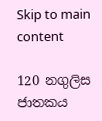Skip to main content

120 නගුලිස ජාතකය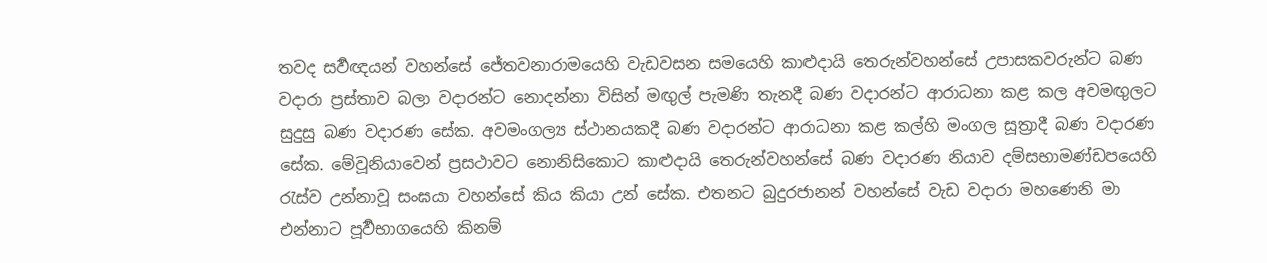තවද සර්‍වඥයන් වහන්සේ ජේතවනාරාමයෙහි වැඩවසන සමයෙහි කාළුදායි තෙරුන්වහන්සේ උපාසකවරුන්ට බණ වදාරා ප්‍රස්තාව බලා වදාරන්ට නොදන්නා විසින් මඟුල් පැමණි තැනදී බණ වදාරන්ට ආරාධනා කළ කල අවමඟුලට සුදුසු බණ වදාරණ සේක. අවමංගල්‍ය ස්ථානයකදී බණ වදාරන්ට ආරාධනා කළ කල්හි මංගල සූත්‍රාදී බණ වදාරණ සේක. මේවූනියාවෙන් ප්‍රසථාවට නොනිසිකොට කාළුදායි තෙරුන්වහන්සේ බණ වදාරණ නියාව දම්සභාමණ්ඩපයෙහි රැස්ව උන්නාවූ සංඝයා වහන්සේ කිය කියා උන් සේක. එතනට බුදුරජානන් වහන්සේ වැඩ වදාරා මහණෙනි මා එන්නාට පූර්‍වභාගයෙහි කිනම්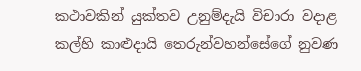කථාවකින් යුක්තව උනුම්දැයි විචාරා වදාළ කල්හි කාළුදායි තෙරුන්වහන්සේගේ නුවණ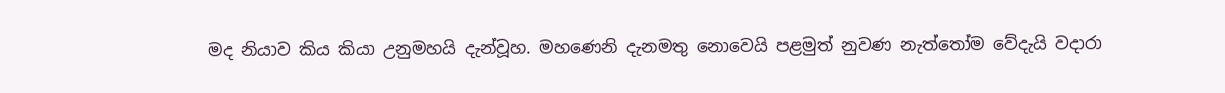මද නියාව කිය කියා උනුමහයි දැන්වූහ. මහණෙනි දැනමතු නොවෙයි පළමුත් නුවණ නැත්තෝම වේදැයි වදාරා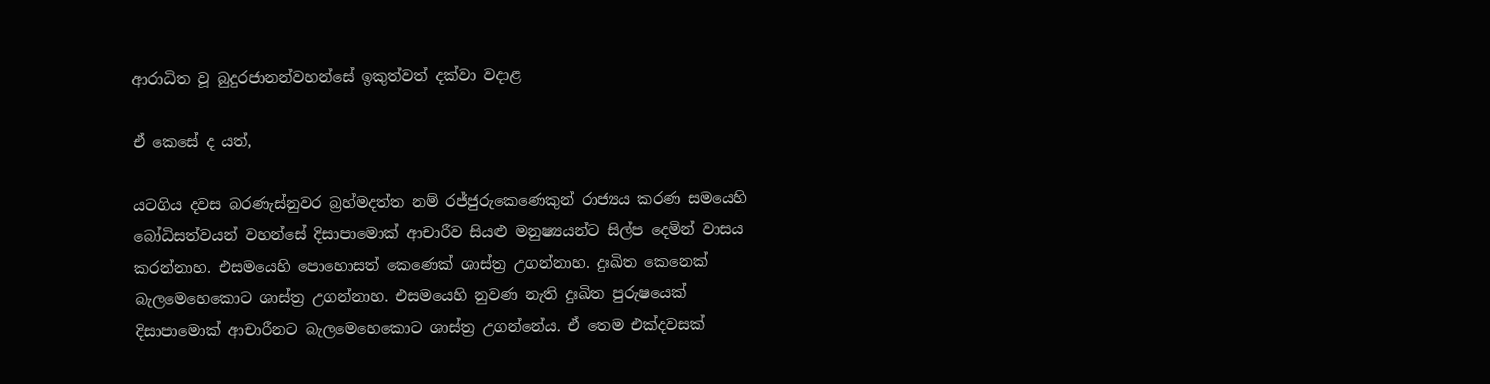ආරාධිත වූ බුදුරජානන්වහන්සේ ඉකුත්වත් දක්වා වදාළ

ඒ කෙසේ ද යත්,

යටගිය දවස බරණැස්නුවර බ්‍රහ්මදත්ත නම් රජ්ජුරුකෙණෙකුන් රාජ්‍යය කරණ සමයෙහි බෝධිසත්වයන් වහන්සේ දිසාපාමොක් ආචාරීව සියළු මනුෂ්‍යයන්ට සිල්ප දෙමින් වාසය කරන්නාහ. එසමයෙහි පොහොසත් කෙණෙක් ශාස්ත්‍ර උගන්නාහ. දුඃඛිත කෙනෙක් බැලමෙහෙකොට ශාස්ත්‍ර උගන්නාහ. එසමයෙහි නුවණ නැති දුඃඛිත පුරුෂයෙක් දිසාපාමොක් ආචාරීනට බැලමෙහෙකොට ශාස්ත්‍ර උගන්නේය. ඒ තෙම එක්දවසක්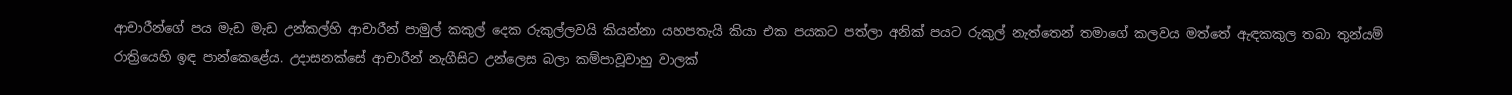ආචාරීන්ගේ පය මැඩ මැඩ උන්කල්හි ආචාරීන් පාමුල් කකුල් දෙක රුකුල්ලවයි කියන්නා යහපතැයි කියා එක පයකට පත්ලා අනික් පයට රුකුල් නැත්තෙන් තමාගේ කලවය මත්තේ ඇඳකකුල තබා තුන්යම් රාත්‍රියෙහි ඉඳ පාන්කෙළේය. උදාසනක්සේ ආචාරීන් නැගීසිට උන්ලෙස බලා කම්පාවූවාහු වාලක්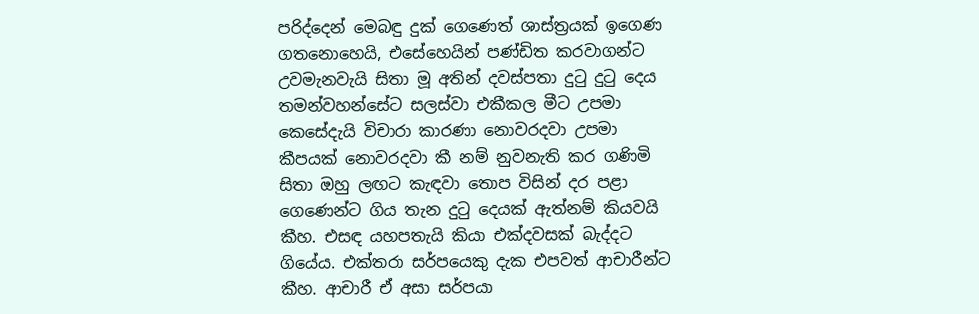පරිද්දෙන් මෙබඳු දුක් ගෙණෙත් ශාස්ත්‍රයක් ඉගෙණ ගතනොහෙයි, එසේහෙයින් පණ්ඩිත කරවාගන්ට උවමැනවැයි සිතා මූ අතින් දවස්පතා දුටු දුටු දෙය තමන්වහන්සේට සලස්වා එකීකල මීට උපමා කෙසේදැයි විචාරා කාරණා නොවරදවා උපමා කීපයක් නොවරදවා කී නම් නුවනැති කර ගණිමි සිතා ඔහු ලඟට කැඳවා තොප විසින් දර පළා ගෙණෙන්ට ගිය තැන දුටු දෙයක් ඇත්නම් කියවයි කීහ. එසඳ යහපතැයි කියා එක්දවසක් බැද්දට ගියේය. එක්තරා සර්පයෙකු දැක එපවත් ආචාරීන්ට කීහ. ආචාරී ඒ අසා සර්පයා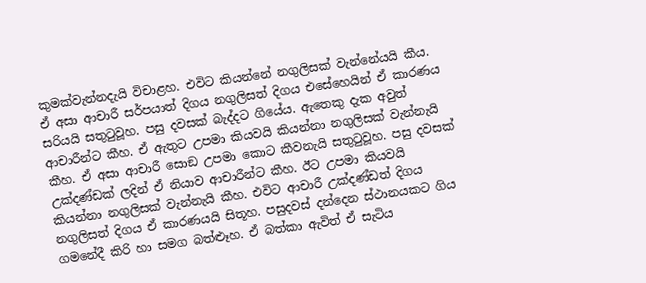කුමක්වැන්නදැයි විචාළහ. එවිට කියන්නේ නගුලිසක් වැන්නේයයි කීය. ඒ අසා ආචාරී සර්පයාත් දිගය නගුලිසත් දිගය එසේහෙයින් ඒ කාරණය සරියයි සතුටුවූහ. පසු දවසක් බැද්දට ගියේය. ඇතෙකු දැක අවුත් ආචාරීන්ට කීහ. ඒ ඇතුට උපමා කියවයි කියන්නා නගුලිසක් වැන්නැයි කීහ. ඒ අසා ආචාරී සොඞ උපමා කොට කීවනැයි සතුටුවූහ. පසු දවසක් උක්දණ්ඩක් ලදින් ඒ නියාව ආචාරීන්ට කීහ. ඊට උපමා කියවයි කියන්නා නගුලිසක් වැන්නැයි කීහ. එවිට ආචාරී උක්දණ්ඩත් දිගය නගුලිසත් දිගය ඒ කාරණයයි සිතූහ. පසුදවස් දන්දෙන ස්ථානයකට ගිය ගමනේදී කිරි හා සමග බත්ළූහ. ඒ බත්කා ඇවිත් ඒ සැටිය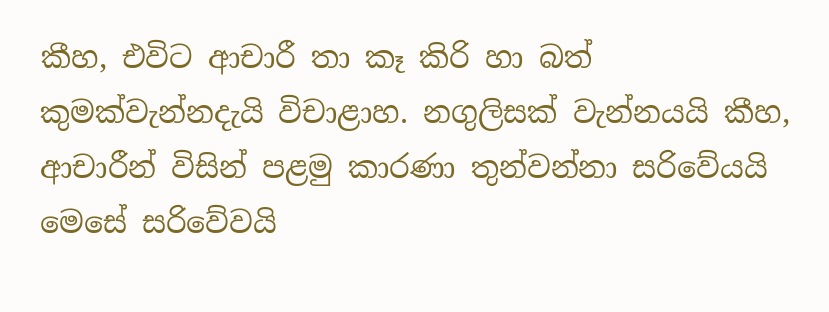කීහ, එවිට ආචාරී තා කෑ කිරි හා බත් කුමක්වැන්නදැයි විචාළාහ. නගුලිසක් වැන්නයයි කීහ, ආචාරීන් විසින් පළමු කාරණා තුන්වන්නා සරිවේයයි මෙසේ සරිවේවයි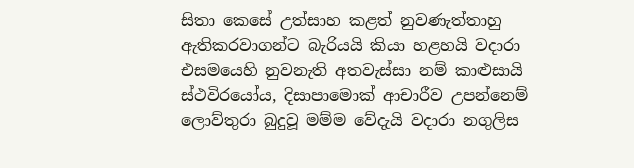සිතා කෙසේ උත්සාහ කළත් නුවණැත්තාහු ඇතිකරවාගන්ට බැරියයි කියා හළහයි වදාරා එසමයෙහි නුවනැති අතවැස්සා නම් කාළුසායි ස්ථවිරයෝය, දිසාපාමොක් ආචාරීව උපන්නෙම් ලොව්තුරා බුදුවූ මම්ම වේදැයි වදාරා නගුලිස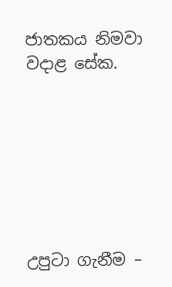ජාතකය නිමවා වදාළ සේක.







උපුටා ගැනීම –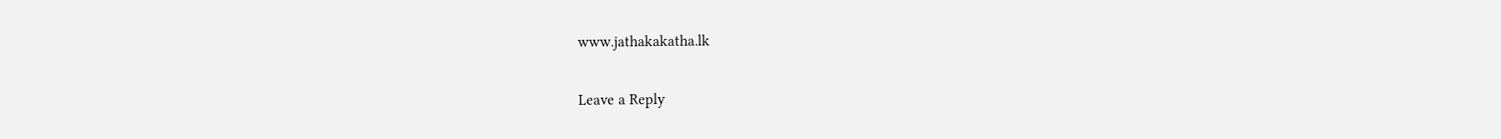www.jathakakatha.lk

Leave a Reply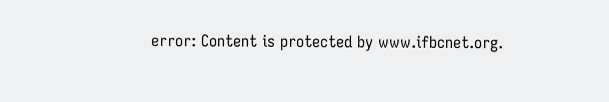error: Content is protected by www.ifbcnet.org.